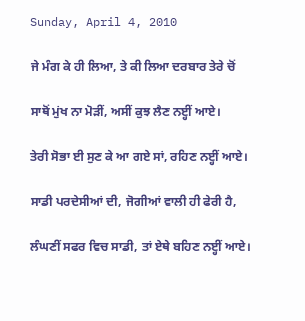Sunday, April 4, 2010

ਜੇ ਮੰਗ ਕੇ ਹੀ ਲਿਆ, ਤੇ ਕੀ ਲਿਆ ਦਰਬਾਰ ਤੇਰੇ ਚੋਂ

ਸਾਥੋਂ ਮੁਂਖ ਨਾ ਮੋੜੀਂ, ਅਸੀਂ ਕੁਝ ਲੈਣ ਨੲ੍ਹੀਂ ਆਏ।

ਤੇਰੀ ਸੋਭਾ ਈ ਸੁਣ ਕੇ ਆ ਗਏ ਸਾਂ, ਰਹਿਣ ਨੲ੍ਹੀਂ ਆਏ।

ਸਾਡੀ ਪਰਦੇਸੀਆਂ ਦੀ, ਜੋਗੀਆਂ ਵਾਲੀ ਹੀ ਫੇਰੀ ਹੈ,

ਲੰਘਣੀਂ ਸਫਰ ਵਿਚ ਸਾਡੀ, ਤਾਂ ਏਥੇ ਬਹਿਣ ਨੲ੍ਹੀਂ ਆਏ।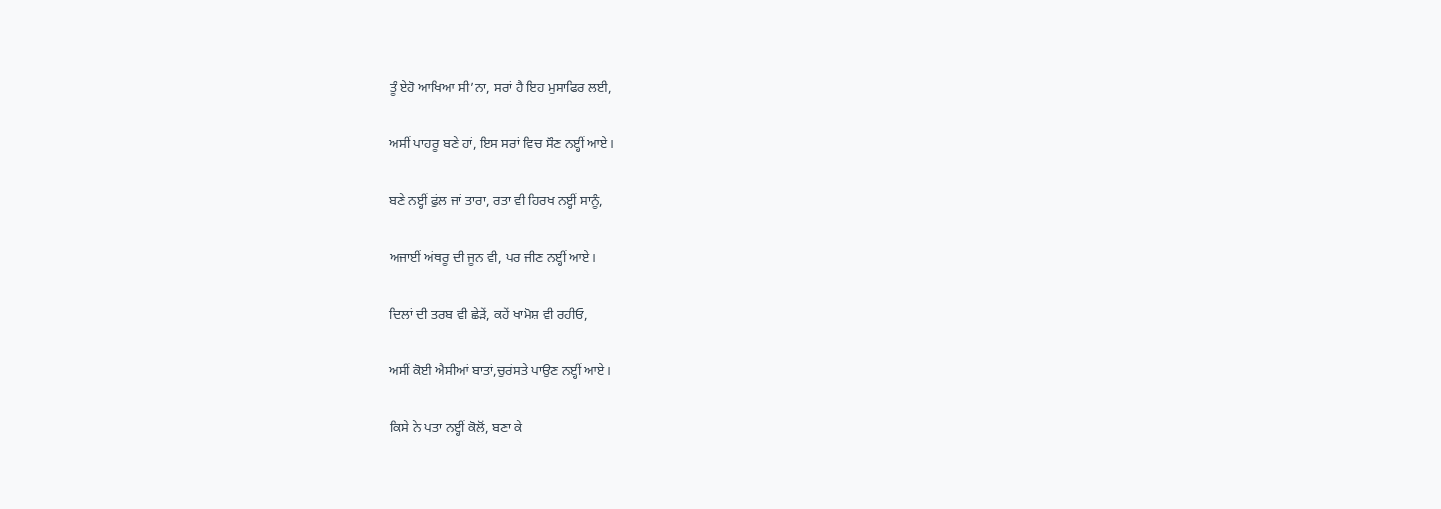ਤੂੰ ਏਹੋ ਆਖਿਆ ਸੀ’ਨਾ, ਸਰਾਂ ਹੈ ਇਹ ਮੁਸਾਫਿਰ ਲਈ,

ਅਸੀਂ ਪਾਹਰੂ ਬਣੇ ਹਾਂ, ਇਸ ਸਰਾਂ ਵਿਚ ਸੌਣ ਨੲ੍ਹੀਂ ਆਏ।

ਬਣੇ ਨੲ੍ਹੀਂ ਫੁਂਲ ਜਾਂ ਤਾਰਾ, ਰਤਾ ਵੀ ਹਿਰਖ ਨੲ੍ਹੀਂ ਸਾਨੂੰ,

ਅਜਾਈਂ ਅਂਥਰੂ ਦੀ ਜੂਨ ਵੀ, ਪਰ ਜੀਣ ਨੲ੍ਹੀਂ ਆਏ।

ਦਿਲਾਂ ਦੀ ਤਰਬ ਵੀ ਛੇੜੇਂ, ਕਹੇਂ ਖਾਮੋਸ਼ ਵੀ ਰਹੀਓ,

ਅਸੀਂ ਕੋਈ ਐਸੀਆਂ ਬਾਤਾਂ,ਚੁਰਂਸਤੇ ਪਾਉਣ ਨੲ੍ਹੀਂ ਆਏ।

ਕਿਸੇ ਨੇ ਪਤਾ ਨੲ੍ਹੀਂ ਕੋਲੋਂ, ਬਣਾ ਕੇ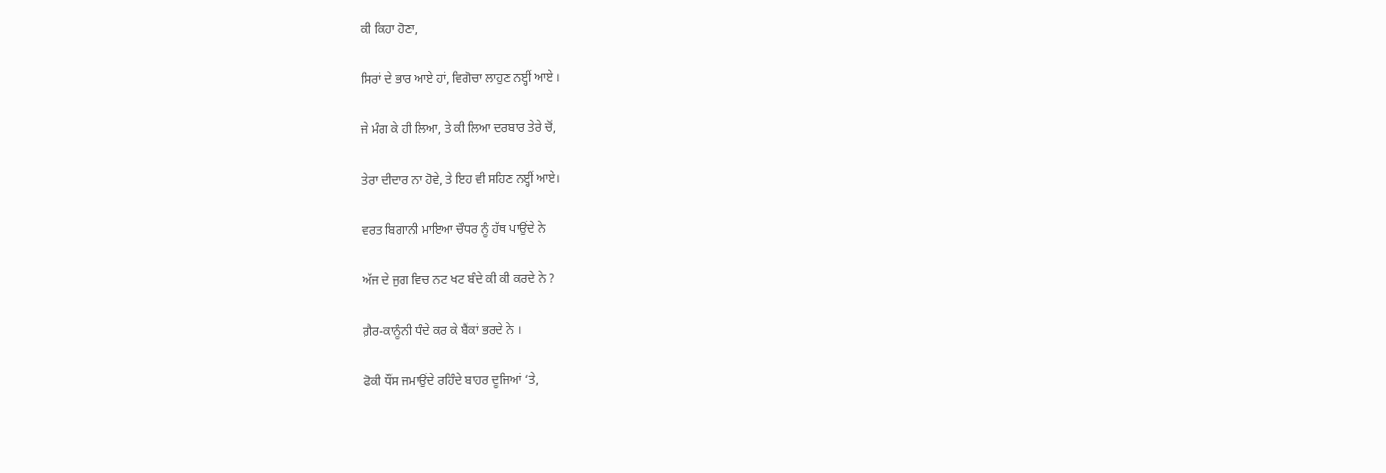ਕੀ ਕਿਹਾ ਹੋਣਾ,

ਸਿਰਾਂ ਦੇ ਭਾਰ ਆਏ ਹਾਂ, ਵਿਗੋਚਾ ਲਾਹੁਣ ਨੲ੍ਹੀਂ ਆਏ ।

ਜੇ ਮੰਗ ਕੇ ਹੀ ਲਿਆ, ਤੇ ਕੀ ਲਿਆ ਦਰਬਾਰ ਤੇਰੇ ਚੋਂ,

ਤੇਰਾ ਦੀਦਾਰ ਨਾ ਹੋਵੇ, ਤੇ ਇਹ ਵੀ ਸਹਿਣ ਨੲ੍ਹੀਂ ਆਏ।

ਵਰਤ ਬਿਗਾਨੀ ਮਾਇਆ ਚੌਧਰ ਨੂੰ ਹੱਥ ਪਾਉਂਦੇ ਨੇ

ਅੱਜ ਦੇ ਜੁਗ ਵਿਚ ਨਟ ਖਟ ਬੰਦੇ ਕੀ ਕੀ ਕਰਦੇ ਨੇ ?

ਗ਼ੈਰ-ਕਾਨੂੰਨੀ ਧੰਦੇ ਕਰ ਕੇ ਬੈਂਕਾਂ ਭਰਦੇ ਨੇ ।

ਫੋਕੀ ਧੌਂਸ ਜਮਾਉਂਦੇ ਰਹਿੰਦੇ ਬਾਹਰ ਦੂਜਿਆਂ ‘ਤੇ,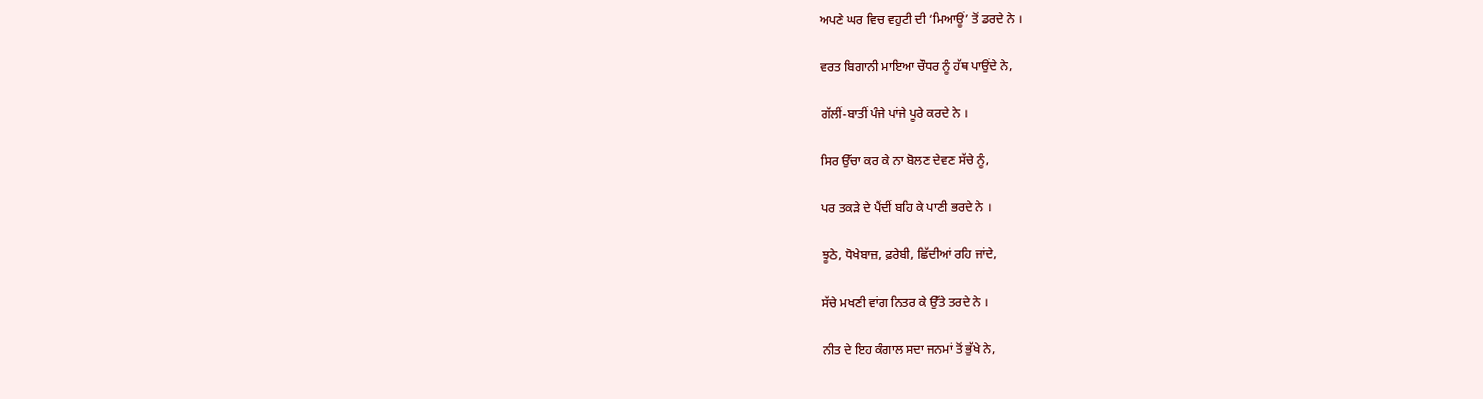ਅਪਣੇ ਘਰ ਵਿਚ ਵਹੁਟੀ ਦੀ ‘ਮਿਆਊਂ’ ਤੋਂ ਡਰਦੇ ਨੇ ।

ਵਰਤ ਬਿਗਾਨੀ ਮਾਇਆ ਚੌਧਰ ਨੂੰ ਹੱਥ ਪਾਉਂਦੇ ਨੇ,

ਗੱਲੀਂ-ਬਾਤੀਂ ਪੰਜੇ ਪਾਂਜੇ ਪੂਰੇ ਕਰਦੇ ਨੇ ।

ਸਿਰ ਉੱਚਾ ਕਰ ਕੇ ਨਾ ਬੋਲਣ ਦੇਵਣ ਸੱਚੇ ਨੂੰ,

ਪਰ ਤਕੜੇ ਦੇ ਪੈਂਦੀਂ ਬਹਿ ਕੇ ਪਾਣੀ ਭਰਦੇ ਨੇ ।

ਝੂਠੇ, ਧੋਖੇਬਾਜ਼, ਫ਼ਰੇਬੀ, ਛਿੱਦੀਆਂ ਰਹਿ ਜਾਂਦੇ,

ਸੱਚੇ ਮਖਣੀ ਵਾਂਗ ਨਿਤਰ ਕੇ ਉੱਤੇ ਤਰਦੇ ਨੇ ।

ਨੀਤ ਦੇ ਇਹ ਕੰਗਾਲ ਸਦਾ ਜਨਮਾਂ ਤੋਂ ਭੁੱਖੇ ਨੇ,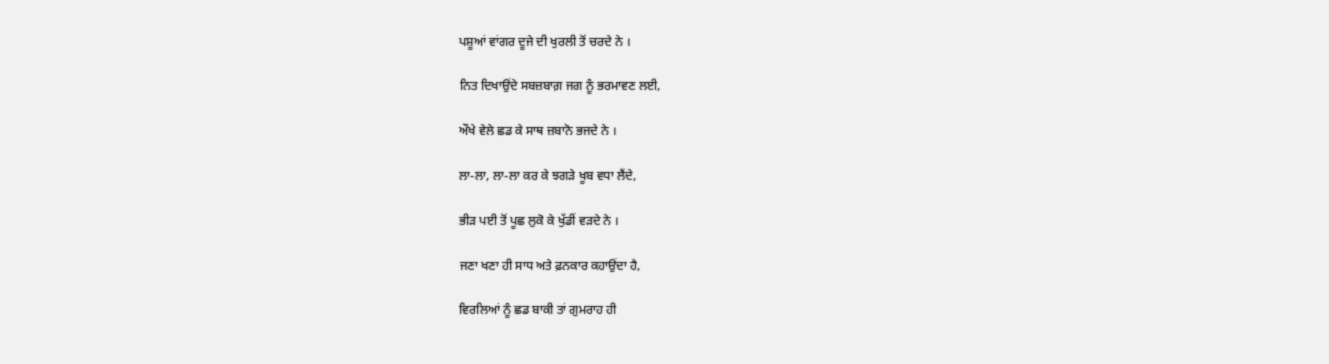ਪਸ਼ੂਆਂ ਵਾਂਗਰ ਦੂਜੇ ਦੀ ਖੁਰਲੀ ਤੋਂ ਚਰਦੇ ਨੇ ।

ਨਿਤ ਦਿਖਾਉਂਦੇ ਸਬਜ਼ਬਾਗ਼ ਜਗ ਨੂੰ ਭਰਮਾਵਣ ਲਈ,

ਔਖੇ ਵੇਲੇ ਛਡ ਕੇ ਸਾਥ ਜ਼ਬਾਨੋ ਭਜਦੇ ਨੇ ।

ਲਾ-ਲਾ, ਲਾ-ਲਾ ਕਰ ਕੇ ਝਗੜੇ ਖੂਬ ਵਧਾ ਲੈਂਦੇ,

ਭੀੜ ਪਈ ਤੋਂ ਪੂਛ ਲੁਕੋ ਕੇ ਖੁੱਡੀਂ ਵੜਦੇ ਨੇ ।

ਜਣਾ ਖਣਾ ਹੀ ਸਾਧ ਅਤੇ ਫ਼ਨਕਾਰ ਕਹਾਉਂਦਾ ਹੈ,

ਵਿਰਲਿਆਂ ਨੂੰ ਛਡ ਬਾਕੀ ਤਾਂ ਗੁਮਰਾਹ ਹੀ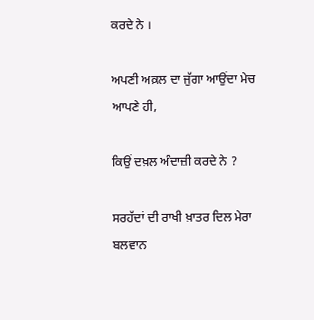ਕਰਦੇ ਨੇ ।

ਅਪਣੀ ਅਕ਼ਲ ਦਾ ਜੁੱਗਾ ਆਉਂਦਾ ਮੇਚ ਆਪਣੇ ਹੀ,

ਕਿਉਂ ਦਖ਼ਲ ਅੰਦਾਜ਼ੀ ਕਰਦੇ ਨੇ ?

ਸਰਹੱਦਾਂ ਦੀ ਰਾਖੀ ਖ਼ਾਤਰ ਦਿਲ ਮੇਰਾ ਬਲਵਾਨ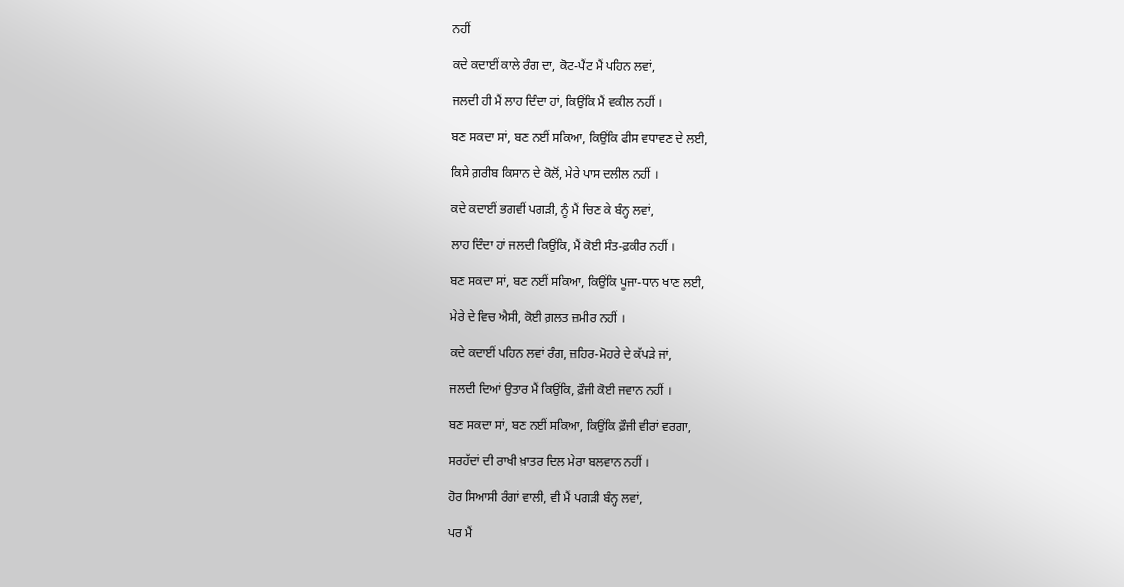ਨਹੀਂ

ਕਦੇ ਕਦਾਈਂ ਕਾਲੇ ਰੰਗ ਦਾ, ਕੋਟ-ਪੈਂਟ ਮੈਂ ਪਹਿਨ ਲਵਾਂ,

ਜਲਦੀ ਹੀ ਮੈਂ ਲਾਹ ਦਿੰਦਾ ਹਾਂ, ਕਿਉਂਕਿ ਮੈਂ ਵਕੀਲ ਨਹੀਂ ।

ਬਣ ਸਕਦਾ ਸਾਂ, ਬਣ ਨਈਂ ਸਕਿਆ, ਕਿਉਂਕਿ ਫੀਸ ਵਧਾਵਣ ਦੇ ਲਈ,

ਕਿਸੇ ਗ਼ਰੀਬ ਕਿਸਾਨ ਦੇ ਕੋਲੋਂ, ਮੇਰੇ ਪਾਸ ਦਲੀਲ ਨਹੀਂ ।

ਕਦੇ ਕਦਾਈਂ ਭਗਵੀਂ ਪਗੜੀ, ਨੂੰ ਮੈਂ ਚਿਣ ਕੇ ਬੰਨ੍ਹ ਲਵਾਂ,

ਲਾਹ ਦਿੰਦਾ ਹਾਂ ਜਲਦੀ ਕਿਉਂਕਿ, ਮੈਂ ਕੋਈ ਸੰਤ-ਫ਼ਕੀਰ ਨਹੀਂ ।

ਬਣ ਸਕਦਾ ਸਾਂ, ਬਣ ਨਈਂ ਸਕਿਆ, ਕਿਉਂਕਿ ਪੂਜਾ-ਧਾਨ ਖਾਣ ਲਈ,

ਮੇਰੇ ਦੇ ਵਿਚ ਐਸੀ, ਕੋਈ ਗ਼ਲਤ ਜ਼ਮੀਰ ਨਹੀਂ ।

ਕਦੇ ਕਦਾਈਂ ਪਹਿਨ ਲਵਾਂ ਰੰਗ, ਜ਼ਹਿਰ-ਮੋਹਰੇ ਦੇ ਕੱਪੜੇ ਜਾਂ,

ਜਲਦੀ ਦਿਆਂ ਉਤਾਰ ਮੈਂ ਕਿਉਂਕਿ, ਫ਼ੌਜੀ ਕੋਈ ਜਵਾਨ ਨਹੀਂ ।

ਬਣ ਸਕਦਾ ਸਾਂ, ਬਣ ਨਈਂ ਸਕਿਆ, ਕਿਉਂਕਿ ਫ਼ੌਜੀ ਵੀਰਾਂ ਵਰਗਾ,

ਸਰਹੱਦਾਂ ਦੀ ਰਾਖੀ ਖ਼ਾਤਰ ਦਿਲ ਮੇਰਾ ਬਲਵਾਨ ਨਹੀਂ ।

ਹੋਰ ਸਿਆਸੀ ਰੰਗਾਂ ਵਾਲੀ, ਵੀ ਮੈਂ ਪਗੜੀ ਬੰਨ੍ਹ ਲਵਾਂ,

ਪਰ ਮੈਂ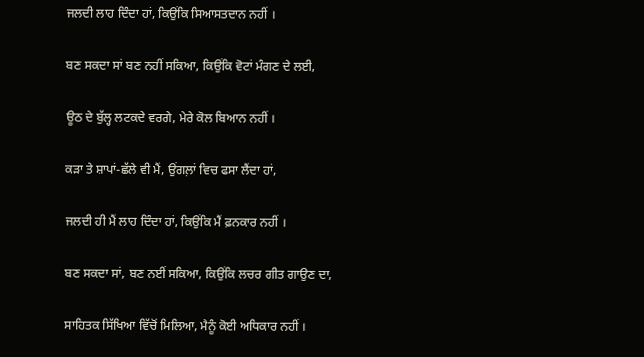ਜਲਦੀ ਲਾਹ ਦਿੰਦਾ ਹਾਂ, ਕਿਉਂਕਿ ਸਿਆਸਤਦਾਨ ਨਹੀਂ ।

ਬਣ ਸਕਦਾ ਸਾਂ ਬਣ ਨਹੀਂ ਸਕਿਆ, ਕਿਉਂਕਿ ਵੋਟਾਂ ਮੰਗਣ ਦੇ ਲਈ,

ਊਠ ਦੇ ਬੁੱਲ੍ਹ ਲਟਕਦੇ ਵਰਗੇ, ਮੇਰੇ ਕੋਲ ਬਿਆਨ ਨਹੀਂ ।

ਕੜਾ ਤੇ ਸ਼ਾਪਾਂ-ਛੱਲੇ ਵੀ ਮੈਂ, ਉਂਗਲ਼ਾਂ ਵਿਚ ਫਸਾ ਲੈਂਦਾ ਹਾਂ,

ਜਲਦੀ ਹੀ ਮੈਂ ਲਾਹ ਦਿੰਦਾ ਹਾਂ, ਕਿਉਂਕਿ ਮੈਂ ਫ਼ਨਕਾਰ ਨਹੀਂ ।

ਬਣ ਸਕਦਾ ਸਾਂ, ਬਣ ਨਈਂ ਸਕਿਆ, ਕਿਉਂਕਿ ਲਚਰ ਗੀਤ ਗਾਉਣ ਦਾ,

ਸਾਹਿਤਕ ਸਿੱਖਿਆ ਵਿੱਚੋਂ ਮਿਲਿਆ, ਮੈਨੂੰ ਕੋਈ ਅਧਿਕਾਰ ਨਹੀਂ ।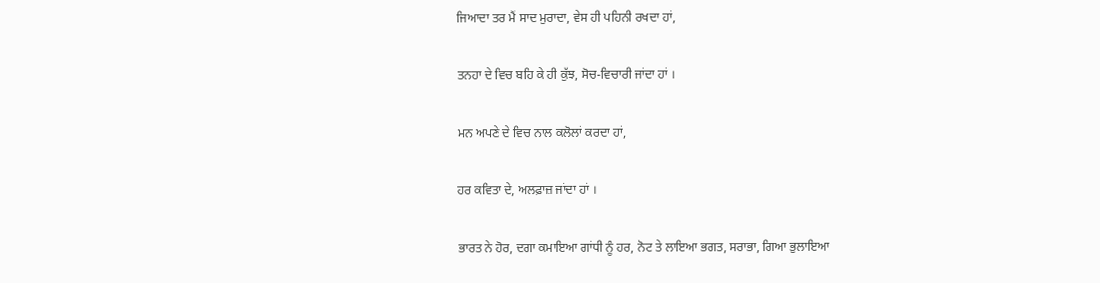ਜਿਆਦਾ ਤਰ ਮੈਂ ਸਾਦ ਮੁਰਾਦਾ, ਵੇਸ ਹੀ ਪਹਿਨੀ ਰਖਦਾ ਹਾਂ,

ਤਨਹਾ ਦੇ ਵਿਚ ਬਹਿ ਕੇ ਹੀ ਕੁੱਝ, ਸੋਚ-ਵਿਚਾਰੀ ਜਾਂਦਾ ਹਾਂ ।

ਮਨ ਅਪਣੇ ਦੇ ਵਿਚ ਨਾਲ ਕਲੋਲਾਂ ਕਰਦਾ ਹਾਂ,

ਹਰ ਕਵਿਤਾ ਦੇ, ਅਲਫ਼ਾਜ਼ ਜਾਂਦਾ ਹਾਂ ।

ਭਾਰਤ ਨੇ ਹੋਰ, ਦਗਾ ਕਮਾਇਆ ਗਾਂਧੀ ਨੂੰ ਹਰ, ਨੋਟ ਤੇ ਲਾਇਆ ਭਗਤ, ਸਰਾਭਾ, ਗਿਆ ਭੁਲਾਇਆ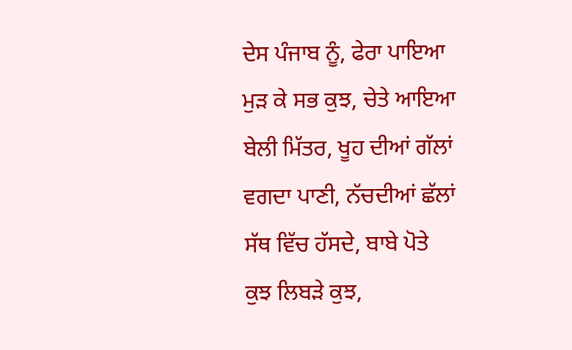ਦੇਸ ਪੰਜਾਬ ਨੂੰ, ਫੇਰਾ ਪਾਇਆ
ਮੁੜ ਕੇ ਸਭ ਕੁਝ, ਚੇਤੇ ਆਇਆ
ਬੇਲੀ ਮਿੱਤਰ, ਖੂਹ ਦੀਆਂ ਗੱਲਾਂ
ਵਗਦਾ ਪਾਣੀ, ਨੱਚਦੀਆਂ ਛੱਲਾਂ
ਸੱਥ ਵਿੱਚ ਹੱਸਦੇ, ਬਾਬੇ ਪੋਤੇ
ਕੁਝ ਲਿਬੜੇ ਕੁਝ,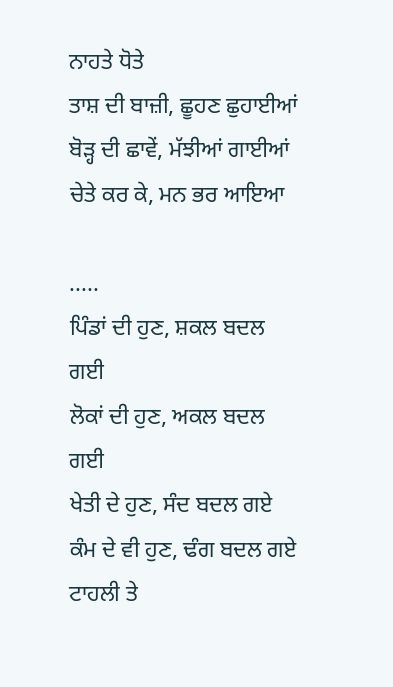ਨਾਹਤੇ ਧੋਤੇ
ਤਾਸ਼ ਦੀ ਬਾਜ਼ੀ, ਛੂਹਣ ਛੁਹਾਈਆਂ
ਬੋੜ੍ਹ ਦੀ ਛਾਵੇਂ, ਮੱਝੀਆਂ ਗਾਈਆਂ
ਚੇਤੇ ਕਰ ਕੇ, ਮਨ ਭਰ ਆਇਆ

.....
ਪਿੰਡਾਂ ਦੀ ਹੁਣ, ਸ਼ਕਲ ਬਦਲ ਗਈ
ਲੋਕਾਂ ਦੀ ਹੁਣ, ਅਕਲ ਬਦਲ ਗਈ
ਖੇਤੀ ਦੇ ਹੁਣ, ਸੰਦ ਬਦਲ ਗਏ
ਕੰਮ ਦੇ ਵੀ ਹੁਣ, ਢੰਗ ਬਦਲ ਗਏ
ਟਾਹਲੀ ਤੇ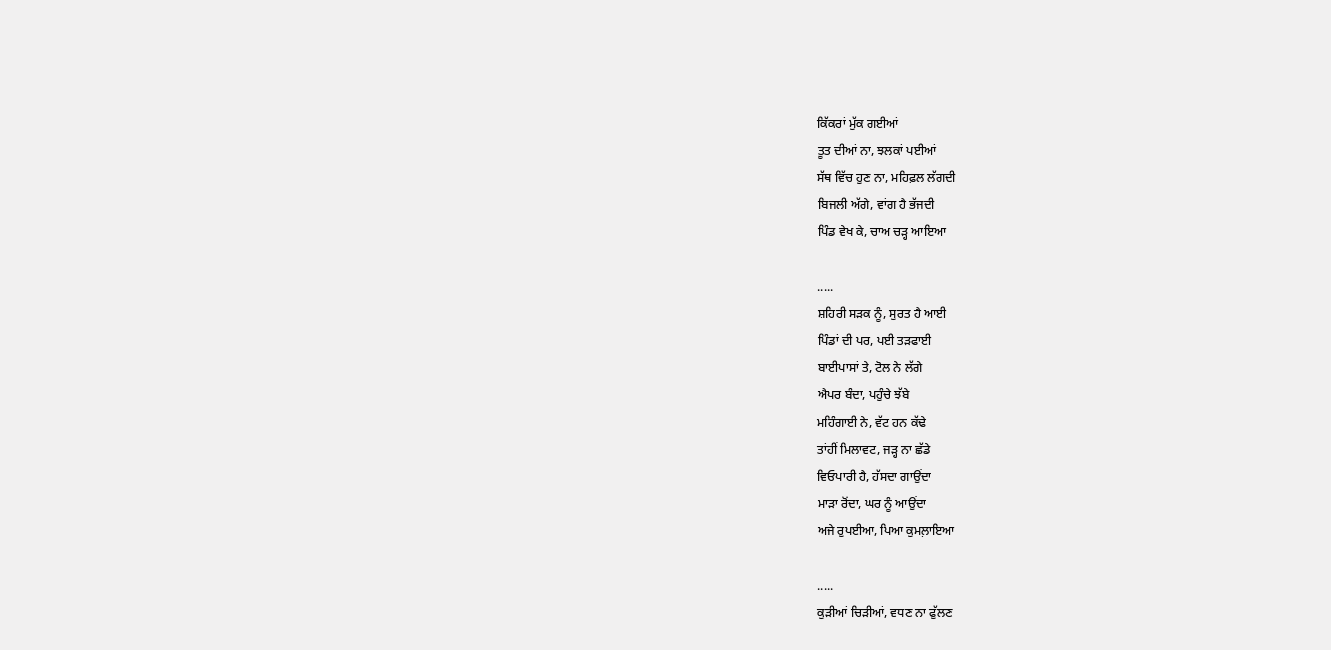ਕਿੱਕਰਾਂ ਮੁੱਕ ਗਈਆਂ
ਤੂਤ ਦੀਆਂ ਨਾ, ਝਲਕਾਂ ਪਈਆਂ
ਸੱਥ ਵਿੱਚ ਹੁਣ ਨਾ, ਮਹਿਫ਼ਲ ਲੱਗਦੀ
ਬਿਜਲੀ ਅੱਗੇ, ਵਾਂਗ ਹੈ ਭੱਜਦੀ
ਪਿੰਡ ਵੇਖ ਕੇ, ਚਾਅ ਚੜ੍ਹ ਆਇਆ

.....
ਸ਼ਹਿਰੀ ਸੜਕ ਨੂੰ, ਸੁਰਤ ਹੈ ਆਈ
ਪਿੰਡਾਂ ਦੀ ਪਰ, ਪਈ ਤੜਫਾਈ
ਬਾਈਪਾਸਾਂ ਤੇ, ਟੋਲ ਨੇ ਲੱਗੇ
ਐਪਰ ਬੰਦਾ, ਪਹੁੰਚੇ ਝੱਬੇ
ਮਹਿੰਗਾਈ ਨੇ, ਵੱਟ ਹਨ ਕੱਢੇ
ਤਾਂਹੀਂ ਮਿਲਾਵਟ, ਜੜ੍ਹ ਨਾ ਛੱਡੇ
ਵਿਓਪਾਰੀ ਹੈ, ਹੱਸਦਾ ਗਾਉਂਦਾ
ਮਾੜਾ ਰੋਂਦਾ, ਘਰ ਨੂੰ ਆਉਂਦਾ
ਅਜੇ ਰੁਪਈਆ, ਪਿਆ ਕੁਮਲ਼ਾਇਆ

.....
ਕੁੜੀਆਂ ਚਿੜੀਆਂ, ਵਧਣ ਨਾ ਫੁੱਲਣ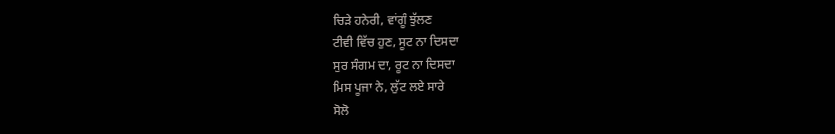ਚਿੜੇ ਹਨੇਰੀ, ਵਾਂਗੂੰ ਝੁੱਲਣ
ਟੀਵੀ ਵਿੱਚ ਹੁਣ, ਸੂਟ ਨਾ ਦਿਸਦਾ
ਸੁਰ ਸੰਗਮ ਦਾ, ਰੂਟ ਨਾ ਦਿਸਦਾ
ਮਿਸ ਪੂਜਾ ਨੇ, ਲੁੱਟ ਲਏ ਸਾਰੇ
ਸੋਲੋ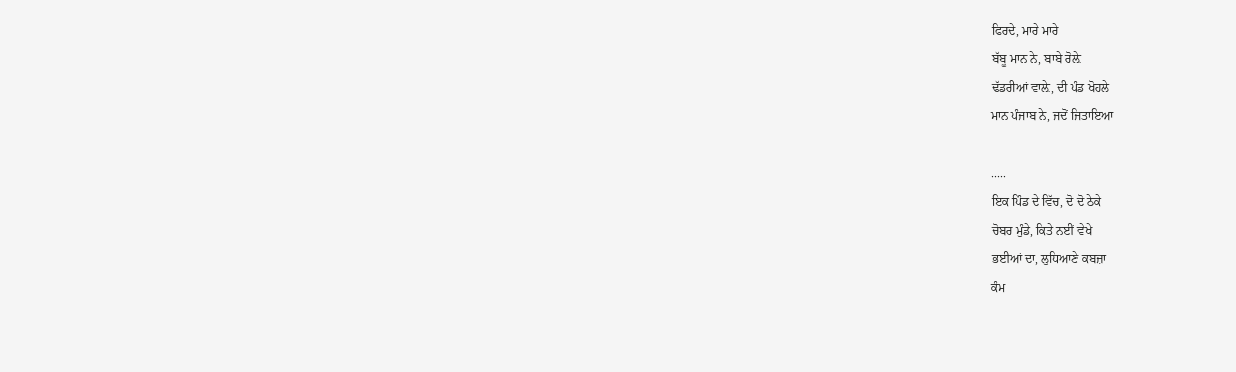ਫਿਰਦੇ, ਮਾਰੇ ਮਾਰੇ
ਬੱਬੂ ਮਾਨ ਨੇ, ਬਾਬੇ ਰੋਲ਼ੇ
ਢੱਡਰੀਆਂ ਵਾਲ਼ੇ, ਦੀ ਪੰਡ ਖੋਹਲੇ
ਮਾਨ ਪੰਜਾਬ ਨੇ, ਜਦੋਂ ਜਿਤਾਇਆ

.....
ਇਕ ਪਿੰਡ ਦੇ ਵਿੱਚ, ਦੋ ਦੋ ਠੇਕੇ
ਚੋਬਰ ਮੁੰਡੇ, ਕਿਤੇ ਨਈਂ ਵੇਖੇ
ਭਈਆਂ ਦਾ, ਲੁਧਿਆਣੇ ਕਬਜ਼ਾ
ਕੰਮ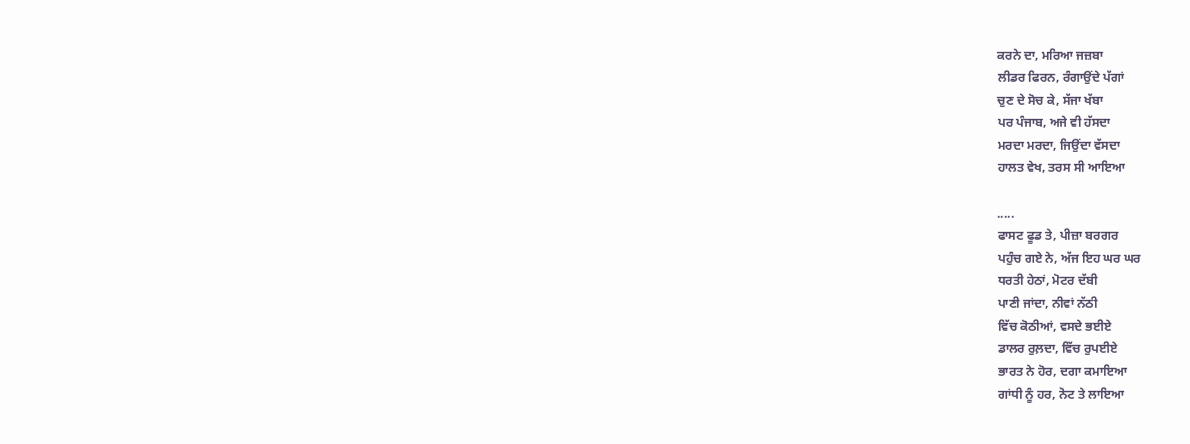ਕਰਨੇ ਦਾ, ਮਰਿਆ ਜਜ਼ਬਾ
ਲੀਡਰ ਫਿਰਨ, ਰੰਗਾਉਂਦੇ ਪੱਗਾਂ
ਚੁਣ ਦੇ ਸੋਚ ਕੇ, ਸੱਜਾ ਖੱਬਾ
ਪਰ ਪੰਜਾਬ, ਅਜੇ ਵੀ ਹੱਸਦਾ
ਮਰਦਾ ਮਰਦਾ, ਜਿਉਂਦਾ ਵੱਸਦਾ
ਹਾਲਤ ਵੇਖ, ਤਰਸ ਸੀ ਆਇਆ

.....
ਫਾਸਟ ਫੂਡ ਤੇ, ਪੀਜ਼ਾ ਬਰਗਰ
ਪਹੁੰਚ ਗਏ ਨੇ, ਅੱਜ ਇਹ ਘਰ ਘਰ
ਧਰਤੀ ਹੇਠਾਂ, ਮੋਟਰ ਦੱਬੀ
ਪਾਣੀ ਜਾਂਦਾ, ਨੀਵਾਂ ਨੱਠੀ
ਵਿੱਚ ਕੋਠੀਆਂ, ਵਸਦੇ ਭਈਏ
ਡਾਲਰ ਰੁਲ਼ਦਾ, ਵਿੱਚ ਰੁਪਈਏ
ਭਾਰਤ ਨੇ ਹੋਰ, ਦਗਾ ਕਮਾਇਆ
ਗਾਂਧੀ ਨੂੰ ਹਰ, ਨੋਟ ਤੇ ਲਾਇਆ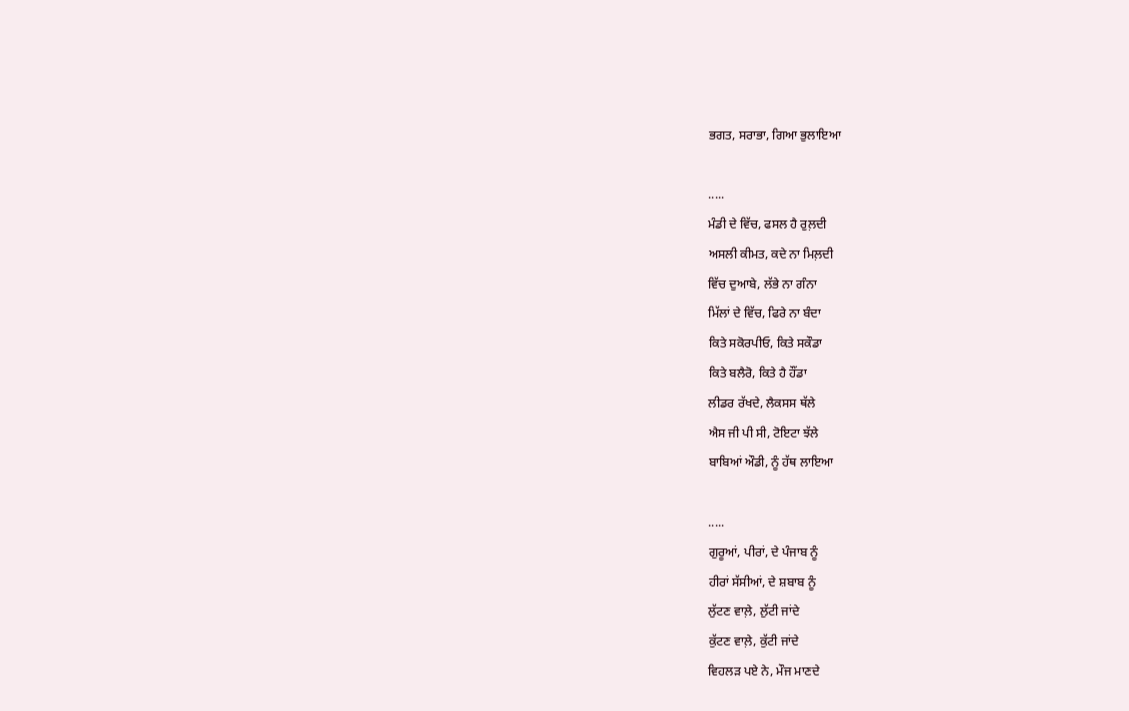ਭਗਤ, ਸਰਾਭਾ, ਗਿਆ ਭੁਲਾਇਆ

.....
ਮੰਡੀ ਦੇ ਵਿੱਚ, ਫਸਲ ਹੈ ਰੁਲ਼ਦੀ
ਅਸਲੀ ਕੀਮਤ, ਕਦੇ ਨਾ ਮਿਲ਼ਦੀ
ਵਿੱਚ ਦੁਆਬੇ, ਲੱਭੇ ਨਾ ਗੰਨਾ
ਮਿੱਲਾਂ ਦੇ ਵਿੱਚ, ਫਿਰੇ ਨਾ ਬੰਦਾ
ਕਿਤੇ ਸਕੋਰਪੀਓ, ਕਿਤੇ ਸਕੌਡਾ
ਕਿਤੇ ਬਲੈਰੋ, ਕਿਤੇ ਹੈ ਹੌਂਡਾ
ਲੀਡਰ ਰੱਖਦੇ, ਲੈਕਸਸ ਥੱਲੇ
ਐਸ ਜੀ ਪੀ ਸੀ, ਟੋਇਟਾ ਝੱਲੇ
ਬਾਬਿਆਂ ਔਡੀ, ਨੂੰ ਹੱਥ ਲਾਇਆ

.....
ਗੁਰੂਆਂ, ਪੀਰਾਂ, ਦੇ ਪੰਜਾਬ ਨੂੰ
ਹੀਰਾਂ ਸੱਸੀਆਂ, ਦੇ ਸ਼ਬਾਬ ਨੂੰ
ਲੁੱਟਣ ਵਾਲ਼ੇ, ਲੁੱਟੀ ਜਾਂਦੇ
ਕੁੱਟਣ ਵਾਲ਼ੇ, ਕੁੱਟੀ ਜਾਂਦੇ
ਵਿਹਲੜ ਪਏ ਨੇ, ਮੌਜ ਮਾਣਦੇ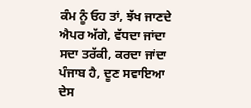ਕੰਮ ਨੂੰ ਓਹ ਤਾਂ, ਝੱਖ ਜਾਣਦੇ
ਐਪਰ ਅੱਗੇ, ਵੱਧਦਾ ਜਾਂਦਾ
ਸਦਾ ਤਰੱਕੀ, ਕਰਦਾ ਜਾਂਦਾ
ਪੰਜਾਬ ਹੈ, ਦੂਣ ਸਵਾਇਆ
ਦੇਸ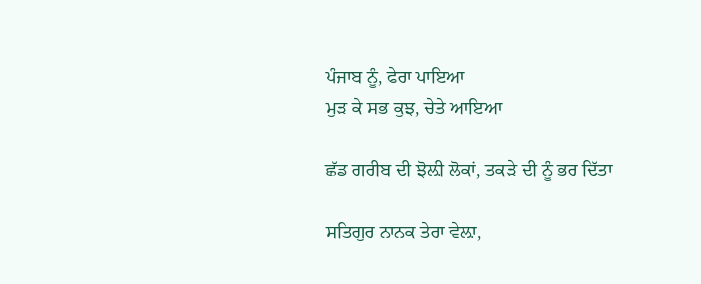ਪੰਜਾਬ ਨੂੰ, ਫੇਰਾ ਪਾਇਆ
ਮੁੜ ਕੇ ਸਭ ਕੁਝ, ਚੇਤੇ ਆਇਆ

ਛੱਡ ਗਰੀਬ ਦੀ ਝੋਲ਼ੀ ਲੋਕਾਂ, ਤਕੜੇ ਦੀ ਨੂੰ ਭਰ ਦਿੱਤਾ

ਸਤਿਗੁਰ ਨਾਨਕ ਤੇਰਾ ਵੇਲ਼ਾ,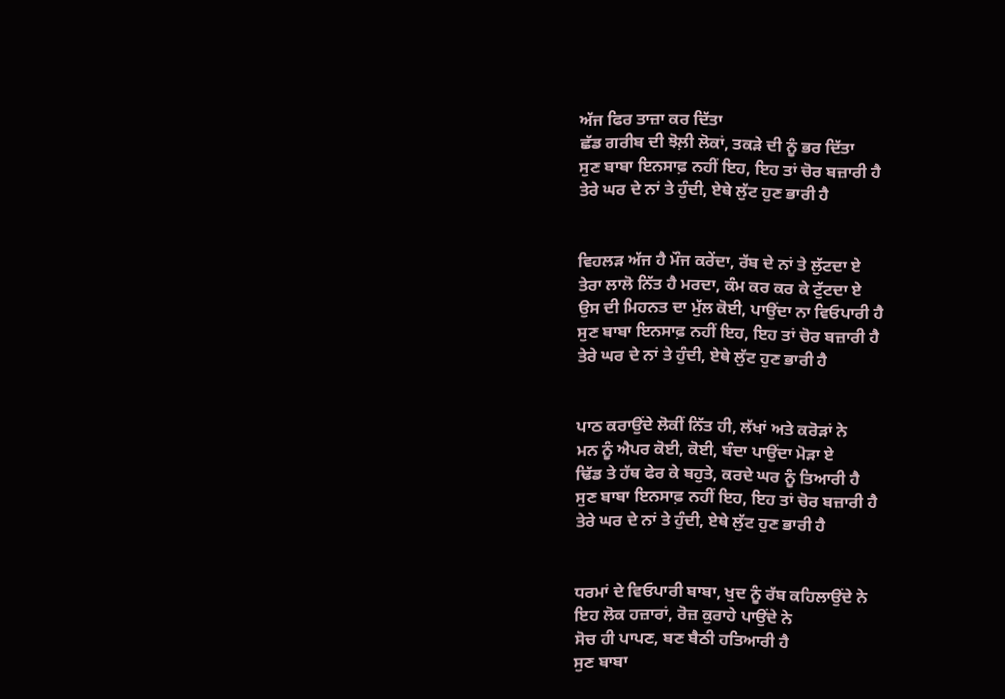ਅੱਜ ਫਿਰ ਤਾਜ਼ਾ ਕਰ ਦਿੱਤਾ
ਛੱਡ ਗਰੀਬ ਦੀ ਝੋਲ਼ੀ ਲੋਕਾਂ, ਤਕੜੇ ਦੀ ਨੂੰ ਭਰ ਦਿੱਤਾ
ਸੁਣ ਬਾਬਾ ਇਨਸਾਫ਼ ਨਹੀਂ ਇਹ, ਇਹ ਤਾਂ ਚੋਰ ਬਜ਼ਾਰੀ ਹੈ
ਤੇਰੇ ਘਰ ਦੇ ਨਾਂ ਤੇ ਹੁੰਦੀ, ਏਥੇ ਲੁੱਟ ਹੁਣ ਭਾਰੀ ਹੈ


ਵਿਹਲੜ ਅੱਜ ਹੈ ਮੌਜ ਕਰੇਂਦਾ, ਰੱਬ ਦੇ ਨਾਂ ਤੇ ਲੁੱਟਦਾ ਏ
ਤੇਰਾ ਲਾਲੋ ਨਿੱਤ ਹੈ ਮਰਦਾ, ਕੰਮ ਕਰ ਕਰ ਕੇ ਟੁੱਟਦਾ ਏ
ਉਸ ਦੀ ਮਿਹਨਤ ਦਾ ਮੁੱਲ ਕੋਈ, ਪਾਉਂਦਾ ਨਾ ਵਿਓਪਾਰੀ ਹੈ
ਸੁਣ ਬਾਬਾ ਇਨਸਾਫ਼ ਨਹੀਂ ਇਹ, ਇਹ ਤਾਂ ਚੋਰ ਬਜ਼ਾਰੀ ਹੈ
ਤੇਰੇ ਘਰ ਦੇ ਨਾਂ ਤੇ ਹੁੰਦੀ, ਏਥੇ ਲੁੱਟ ਹੁਣ ਭਾਰੀ ਹੈ


ਪਾਠ ਕਰਾਉਂਦੇ ਲੋਕੀਂ ਨਿੱਤ ਹੀ, ਲੱਖਾਂ ਅਤੇ ਕਰੋੜਾਂ ਨੇ
ਮਨ ਨੂੰ ਐਪਰ ਕੋਈ, ਕੋਈ, ਬੰਦਾ ਪਾਉਂਦਾ ਮੋੜਾ ਏ
ਢਿੱਡ ਤੇ ਹੱਥ ਫੇਰ ਕੇ ਬਹੁਤੇ, ਕਰਦੇ ਘਰ ਨੂੰ ਤਿਆਰੀ ਹੈ
ਸੁਣ ਬਾਬਾ ਇਨਸਾਫ਼ ਨਹੀਂ ਇਹ, ਇਹ ਤਾਂ ਚੋਰ ਬਜ਼ਾਰੀ ਹੈ
ਤੇਰੇ ਘਰ ਦੇ ਨਾਂ ਤੇ ਹੁੰਦੀ, ਏਥੇ ਲੁੱਟ ਹੁਣ ਭਾਰੀ ਹੈ


ਧਰਮਾਂ ਦੇ ਵਿਓਪਾਰੀ ਬਾਬਾ, ਖੁਦ ਨੂੰ ਰੱਬ ਕਹਿਲਾਉਂਦੇ ਨੇ
ਇਹ ਲੋਕ ਹਜ਼ਾਰਾਂ, ਰੋਜ਼ ਕੁਰਾਹੇ ਪਾਉਂਦੇ ਨੇ
ਸੋਚ ਹੀ ਪਾਪਣ, ਬਣ ਬੈਠੀ ਹਤਿਆਰੀ ਹੈ
ਸੁਣ ਬਾਬਾ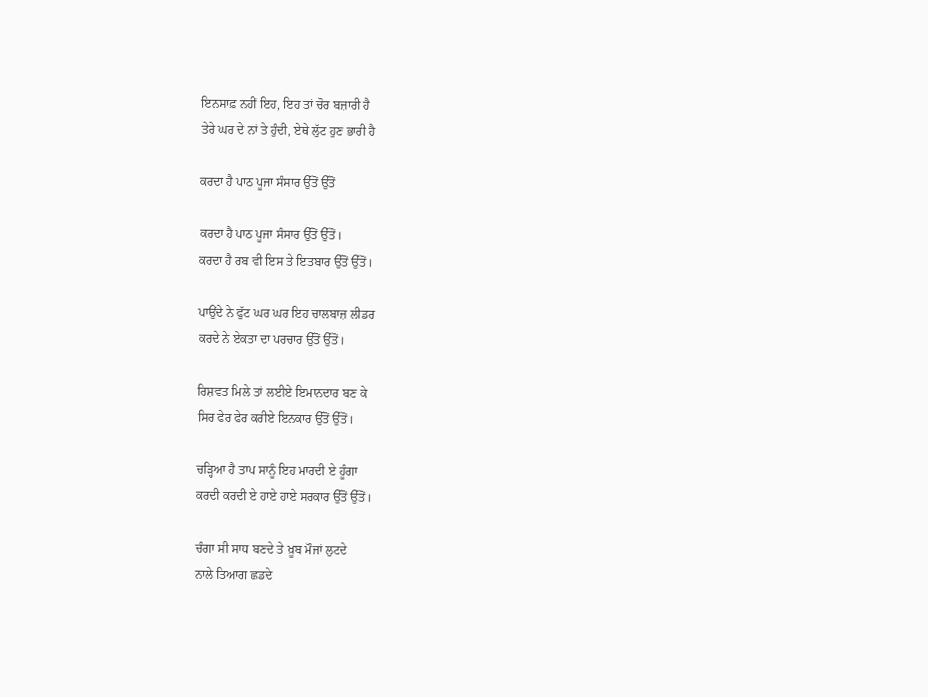ਇਨਸਾਫ਼ ਨਹੀਂ ਇਹ, ਇਹ ਤਾਂ ਚੋਰ ਬਜ਼ਾਰੀ ਹੈ
ਤੇਰੇ ਘਰ ਦੇ ਨਾਂ ਤੇ ਹੁੰਦੀ, ਏਥੇ ਲੁੱਟ ਹੁਣ ਭਾਰੀ ਹੈ

ਕਰਦਾ ਹੈ ਪਾਠ ਪੂਜਾ ਸੰਸਾਰ ਉੱਤੋਂ ਉੱਤੋਂ

ਕਰਦਾ ਹੈ ਪਾਠ ਪੂਜਾ ਸੰਸਾਰ ਉੱਤੋਂ ਉੱਤੋਂ।
ਕਰਦਾ ਹੈ ਰਬ ਵੀ ਇਸ ਤੇ ਇਤਬਾਰ ਉੱਤੋਂ ਉੱਤੋਂ।

ਪਾਉਂਦੇ ਨੇ ਫੁੱਟ ਘਰ ਘਰ ਇਹ ਚਾਲਬਾਜ਼ ਲੀਡਰ
ਕਰਦੇ ਨੇ ਏਕਤਾ ਦਾ ਪਰਚਾਰ ਉੱਤੋਂ ਉੱਤੋਂ।

ਰਿਸ਼ਵਤ ਮਿਲੇ ਤਾਂ ਲਈਏ ਇਮਾਨਦਾਰ ਬਣ ਕੇ
ਸਿਰ ਫੇਰ ਫੇਰ ਕਰੀਏ ਇਨਕਾਰ ਉੱਤੋਂ ਉੱਤੋਂ।

ਚੜ੍ਹਿਆ ਹੈ ਤਾਪ ਸਾਨੂੰ ਇਹ ਮਾਰਦੀ ਏ ਹੂੰਗਾ
ਕਰਦੀ ਕਰਦੀ ਏ ਹਾਏ ਹਾਏ ਸਰਕਾਰ ਉੱਤੋਂ ਉੱਤੋਂ।

ਚੰਗਾ ਸੀ ਸਾਧ ਬਣਦੇ ਤੇ ਖ਼ੂਬ ਮੌਜਾਂ ਲੁਟਦੇ
ਨਾਲੇ ਤਿਆਗ ਛਡਦੇ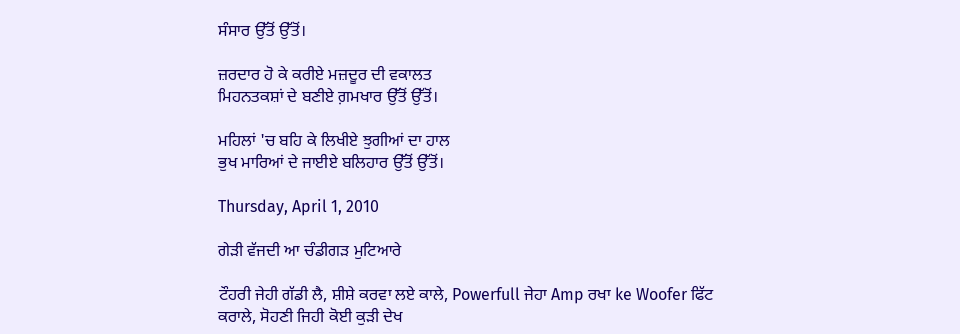ਸੰਸਾਰ ਉੱਤੋਂ ਉੱਤੋਂ।

ਜ਼ਰਦਾਰ ਹੋ ਕੇ ਕਰੀਏ ਮਜ਼ਦੂਰ ਦੀ ਵਕਾਲਤ
ਮਿਹਨਤਕਸ਼ਾਂ ਦੇ ਬਣੀਏ ਗ਼ਮਖਾਰ ਉੱਤੋਂ ਉੱਤੋਂ।

ਮਹਿਲਾਂ 'ਚ ਬਹਿ ਕੇ ਲਿਖੀਏ ਝੁਗੀਆਂ ਦਾ ਹਾਲ
ਭੁਖ ਮਾਰਿਆਂ ਦੇ ਜਾਈਏ ਬਲਿਹਾਰ ਉੱਤੋਂ ਉੱਤੋਂ।

Thursday, April 1, 2010

ਗੇਡ਼ੀ ਵੱਜਦੀ ਆ ਚੰਡੀਗਡ਼ ਮੁਟਿਆਰੇ

ਟੌਹਰੀ ਜੇਹੀ ਗੱਡੀ ਲੈ, ਸ਼ੀਸ਼ੇ ਕਰਵਾ ਲਏ ਕਾਲੇ, Powerfull ਜੇਹਾ Amp ਰਖਾ ke Woofer ਫਿੱਟ ਕਰਾਲੇ, ਸੋਹਣੀ ਜਿਹੀ ਕੋਈ ਕੁਡ਼ੀ ਦੇਖ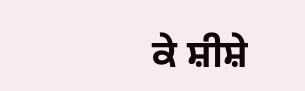ਕੇ ਸ਼ੀਸ਼ੇ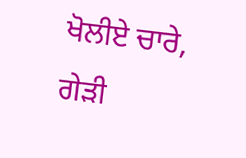ਖੋਲੀਏ ਚਾਰੇ, ਗੇਡ਼ੀ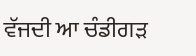ਵੱਜਦੀ ਆ ਚੰਡੀਗਡ਼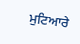ਮੁਟਿਆਰੇ